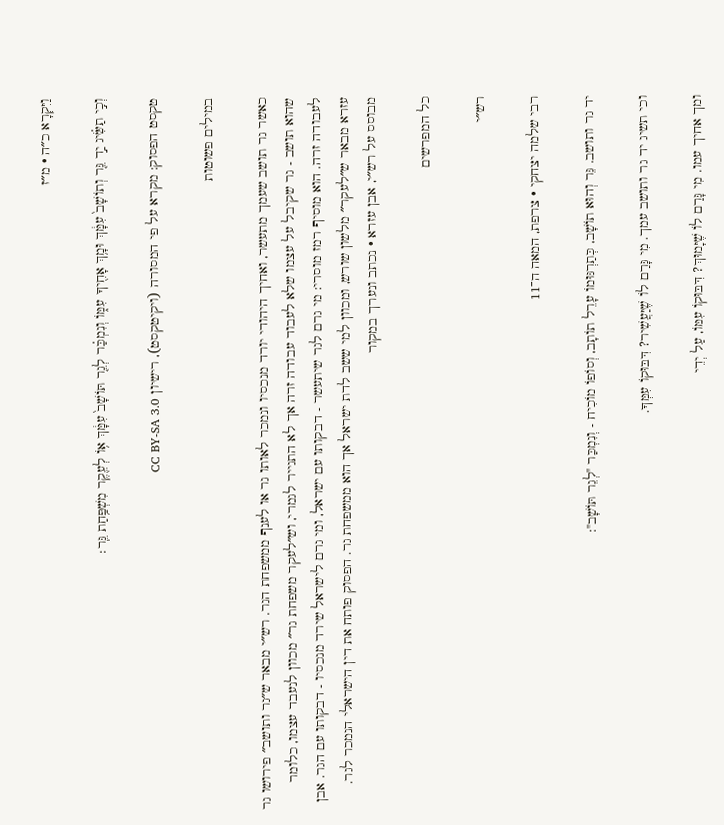וַיִּקְרָא כ״ה · מ״ז

וְכִ֣י תַשִּׂ֗יג יַ֣ד גֵּ֤ר וְתוֹשָׁב֙ עִמָּ֔ךְ וּמָ֥ךְ אָחִ֖יךָ עִמּ֑וֹ וְנִמְכַּ֗ר לְגֵ֤ר תּוֹשָׁב֙ עִמָּ֔ךְ א֥וֹ לְעֵ֖קֶר מִשְׁפַּ֥חַת גֵּֽר׃

טקסט הפסוק: מקרא על פי המסורה (ויקיטקסט), רישיון CC BY-SA 3.0

במילים פשוטות

כאשר גר תושב שעמך מתעשר, ואחיך היהודי יורד מנכסיו ונמכר לאותו גר או לענף ממשפחת הגר. רש״י מבאר ש״גר ותושב״ פירושו גר שהוא תושב - גר שקיבל על עצמו שלא לעבוד עבודה זרה אך לא התגייר לגמרי, וש״לעקר משפחת גר״ מכוון לנעבד עצמו, כלומר לעבודה זרה. הוא מוסיף רמז מוסרי: מי גרם לגר שיתעשר - דבקותו עם ישראל, ומי גרם לישראל שירד מנכסיו - דבקותו עם הגר. אבן עזרא מבאר ש״לעקר״ מלשון שורש, ומכוון למי ששב לדת ישראל אך הוא ממשפחת גר. הפסוק פותח את דין הישראלי הנמכר לגר.
מבוסס על רש״י, אבן עזרא · נכתב ונערך במקור

כל המפרשים

רש״י

רבי שלמה יצחקי · צרפת, המאה ה־11

יד גר ותושב. גֵּר וְהוּא תוֹשָׁב, כְּתַרְגּוּמוֹ עָרֵל תוֹתָב, וְסוֹפוֹ מוֹכִיח - וְנִמְכַּר "לְגֵר תּוֹשָׁב":

וכי תשיג יד גר ותושב עמך. מִי גָּרַם לוֹ שֶׁיַּעֲשִׁיר? דִּבּוּקוֹ עִמְּךָ.

ומך אחיך עמו. מִי גָּרַם לוֹ שֶׁיָּמוּךְ? דִּבּוּקוֹ עִמּוֹ, עַל יְדֵי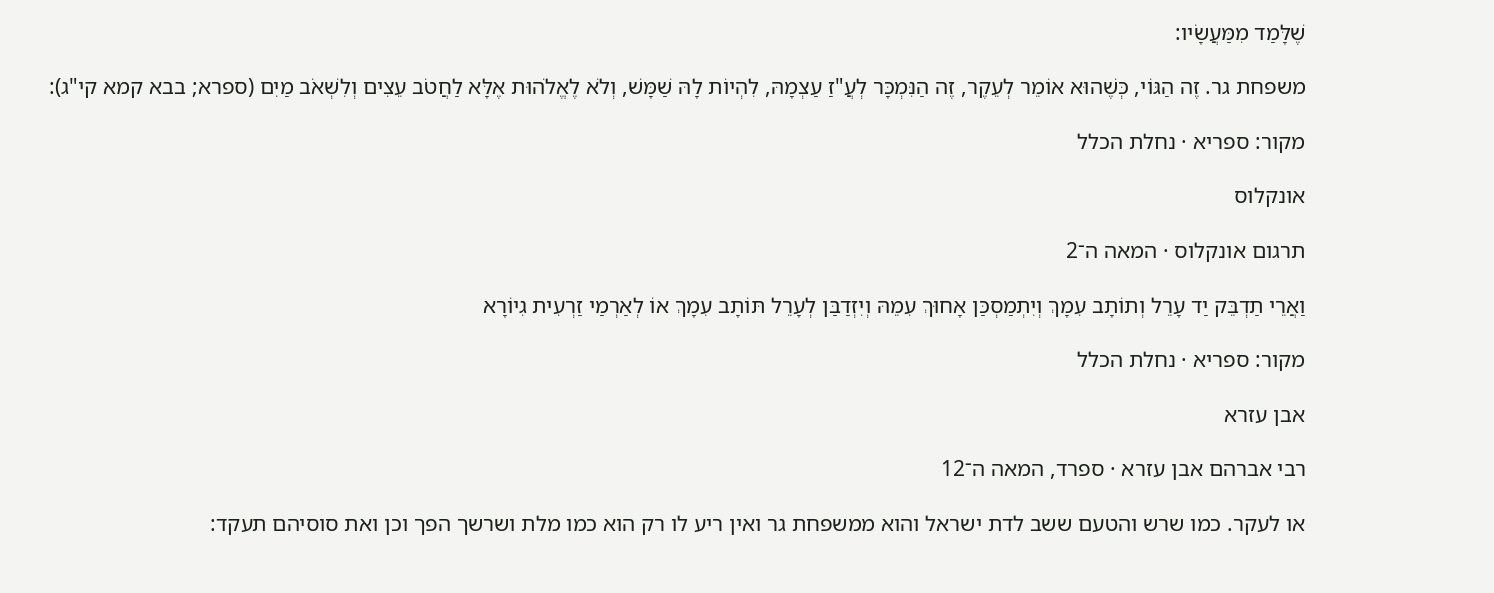שֶׁלָּמַד מִמַּעֲשָׂיו:

משפחת גר. זֶה הַגּוֹי, כְּשֶׁהוּא אוֹמֵר לְעֵקֶר, זֶה הַנִּמְכָּר לְעֲ"זַ עַצְמָהּ, לִהְיוֹת לָהּ שַׁמָּשׁ, וְלֹא לֶאֱלֹהוּת אֶלָּא לַחֲטֹב עֵצִים וְלִשְׁאֹב מַיִם (ספרא; בבא קמא קי"ג):

מקור: ספריא · נחלת הכלל

אונקלוס

תרגום אונקלוס · המאה ה־2

וַאֲרֵי תַדְבֵּק יַד עָרֵל וְתוֹתָב עִמָךְ וְיִתְמַסְכַּן אָחוּךְ עִמֵהּ וְיִזְדַבַּן לְעָרֵל תּוֹתָב עִמָךְ אוֹ לְאַרְמַי זַרְעִית גִיוֹרָא

מקור: ספריא · נחלת הכלל

אבן עזרא

רבי אברהם אבן עזרא · ספרד, המאה ה־12

או לעקר. כמו שרש והטעם ששב לדת ישראל והוא ממשפחת גר ואין ריע לו רק הוא כמו מלת ושרשך הפך וכן ואת סוסיהם תעקד: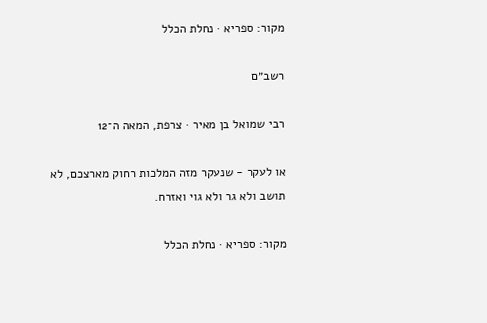מקור: ספריא · נחלת הכלל

רשב״ם

רבי שמואל בן מאיר · צרפת, המאה ה־12

או לעקר - שנעקר מזה המלכות רחוק מארצכם, לא תושב ולא גר ולא גוי ואזרח.

מקור: ספריא · נחלת הכלל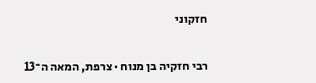חזקוני

רבי חזקיה בן מנוח · צרפת, המאה ה־13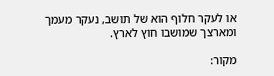או לעקר חלוף הוא של תושב, נעקר מעמך ומארצך שמושבו חוץ לארץ.

מקור: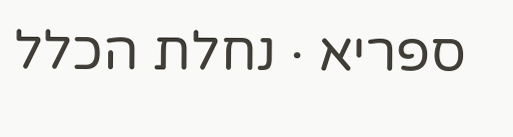ספריא · נחלת הכלל